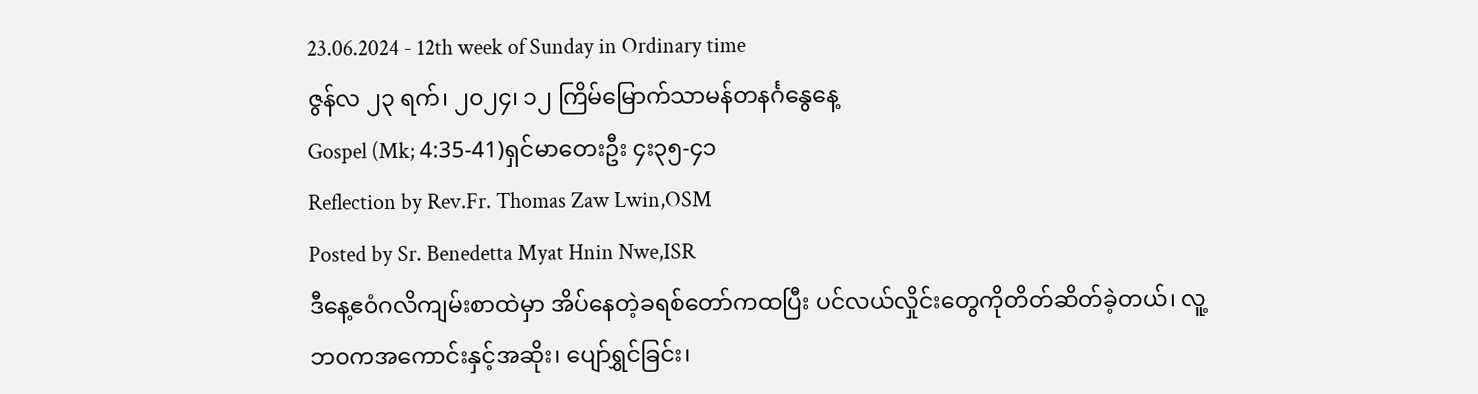23.06.2024 - 12th week of Sunday in Ordinary time
ဇွန်လ ၂၃ ရက်၊ ၂၀၂၄၊ ၁၂ ကြိမ်မြောက်သာမန်တနင်္ဂနွေနေ့
Gospel (Mk; 4:35-41)ရှင်မာတေးဦး ၄း၃၅-၄၁
Reflection by Rev.Fr. Thomas Zaw Lwin,OSM
Posted by Sr. Benedetta Myat Hnin Nwe,ISR
ဒီနေ့ဧ၀ံဂလိကျမ်းစာထဲမှာ အိပ်နေတဲ့ခရစ်တော်ကထပြီး ပင်လယ်လှိုင်းတွေကိုတိတ်ဆိတ်ခဲ့တယ်၊ လူ့ဘ၀ကအကောင်းနှင့်အဆိုး၊ ပျော်ရွှင်ခြင်း၊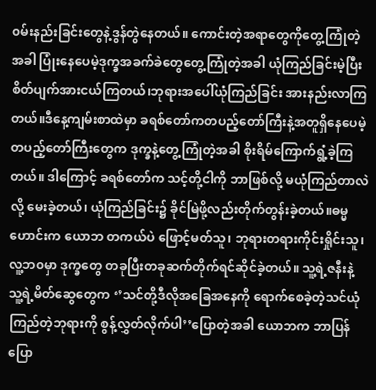၀မ်းနည်းခြင်းတွေနဲ့ဒွန်တွဲနေတယ်။ ကောင်းတဲ့အရာတွေကိုတွေ့ကြုံတဲ့အခါ ပြုံးနေပေမဲ့ဒုက္ခအခက်ခဲတွေတွေ့ကြုံတဲ့အခါ ယုံကြည်ခြင်းမဲ့ပြီး စိတ်ပျက်အားငယ်ကြတယ်၊ဘုရားအပေါ်ယုံကြည်ခြင်း အားနည်းလာကြတယ်။ဒီနေ့ကျမ်းစာထဲမှာ ခရစ်တော်ကတပည့်တော်ကြီးနဲ့အတူရှိနေပေမဲ့ တပည့်တော်ကြီးတွေက ဒုက္ခနဲ့တွေ့ကြုံတဲ့အခါ စိုးရိမ်ကြောက်ရွံ့ခဲ့ကြတယ်။ ဒါကြောင့် ခရစ်တော်က သင့်တို့ငါကို ဘာဖြစ်လို့ မယုံကြည်တာလဲလို့ မေးခဲ့တယ်၊ ယုံကြည်ခြင်း၌ ခိုင်မြဲဖို့လည်းတိုက်တွန်းခဲ့တယ်။ဓမ္မဟောင်းက ယောဘ တကယ်ပဲ ဖြောင့်မတ်သူ၊ ဘုရားတရားကိုင်းရှိုင်းသူ၊ လူ့ဘ၀မှာ ဒုက္ခတွေ တခုပြီးတခုဆက်တိုက်ရင်ဆိုင်ခဲ့တယ်။ သူ့ရဲ့ဇနီးနဲ့ သူ့ရဲ့မိတ်ဆွေတွေက ‘’သင်တို့ဒီလိုအခြေအနေကို ရောက်စေခဲ့တဲ့သင်ယုံကြည်တဲ့ဘုရားကို စွန့်လွှတ်လိုက်ပါ’’ပြောတဲ့အခါ ယောဘက ဘာပြန်ပြော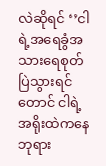လဲဆိုရင် ‘’ငါရဲ့အရေခွံအသားရေစုတ်ပြဲသွားရင်တောင် ငါရဲ့အရိုးထဲကနေဘုရား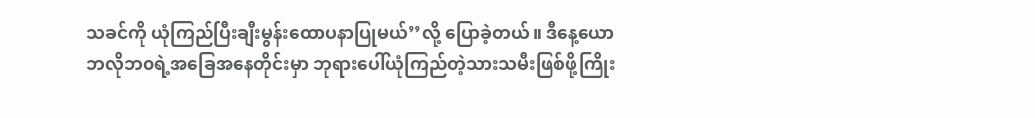သခင်ကို ယုံကြည်ပြီးချီးမွန်းထောပနာပြုမယ်’’လို့ ပြောခဲ့တယ်။ ဒီနေ့ယောဘလိုဘ၀ရဲ့အခြေအနေတိုင်းမှာ ဘုရားပေါ်ယုံကြည်တဲ့သားသမီးဖြစ်ဖို့ကြိုး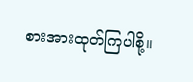စားအားထုတ်ကြပါစို့။